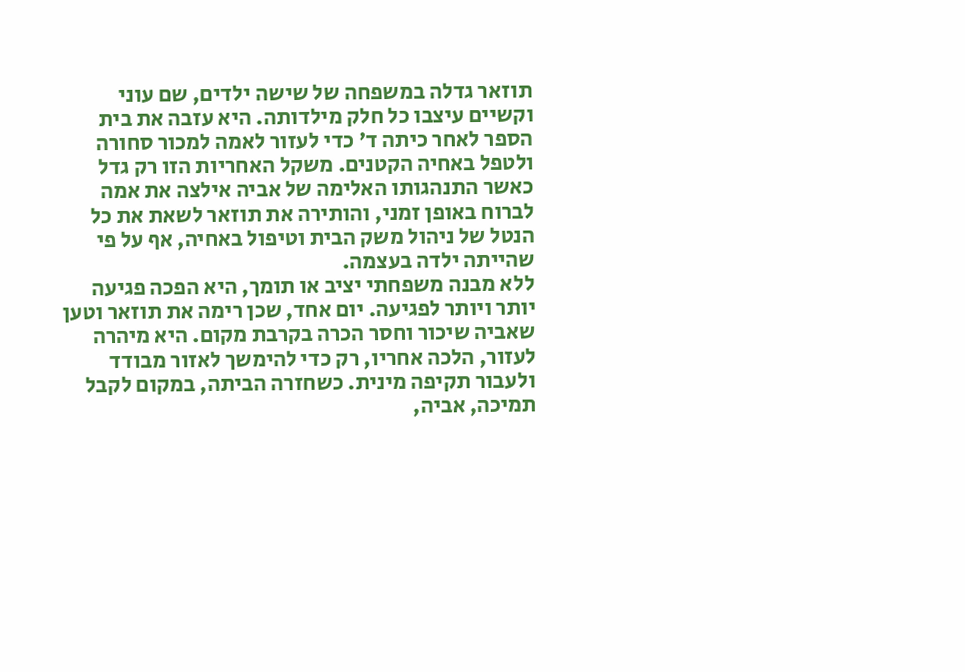תוזאר גדלה במשפחה של שישה ילדים, שם עוני וקשיים עיצבו כל חלק מילדותה. היא עזבה את בית הספר לאחר כיתה ד' כדי לעזור לאמה למכור סחורה ולטפל באחיה הקטנים. משקל האחריות הזו רק גדל כאשר התנהגותו האלימה של אביה אילצה את אמה לברוח באופן זמני, והותירה את תוזאר לשאת את כל הנטל של ניהול משק הבית וטיפול באחיה, אף על פי שהייתה ילדה בעצמה.
ללא מבנה משפחתי יציב או תומך, היא הפכה פגיעה יותר ויותר לפגיעה. יום אחד, שכן רימה את תוזאר וטען שאביה שיכור וחסר הכרה בקרבת מקום. היא מיהרה לעזור, הלכה אחריו, רק כדי להימשך לאזור מבודד ולעבור תקיפה מינית. כשחזרה הביתה, במקום לקבל תמיכה, אביה,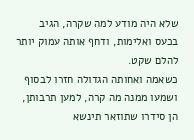שלא היה מודע למה שקרה, הגיב בכעס ואלימות, ודחף אותה עמוק יותר להלם שקט.
כשאמה ואחותה הגדולה חזרו לבסוף ושמעו ממנה מה קרה, למען תרבותן, הן סידרו שתוזאר תינשא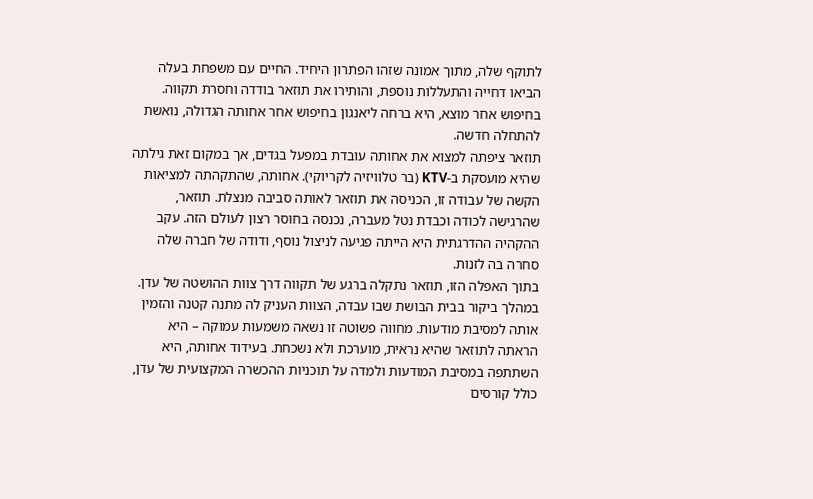לתוקף שלה, מתוך אמונה שזהו הפתרון היחיד. החיים עם משפחת בעלה הביאו דחייה והתעללות נוספת, והותירו את תוזאר בודדה וחסרת תקווה. בחיפוש אחר מוצא, היא ברחה ליאנגון בחיפוש אחר אחותה הגדולה, נואשת להתחלה חדשה.
תוזאר ציפתה למצוא את אחותה עובדת במפעל בגדים, אך במקום זאת גילתה שהיא מועסקת ב-KTV (בר טלוויזיה לקריוקי). אחותה, שהתקהתה למציאות הקשה של עבודה זו, הכניסה את תוזאר לאותה סביבה מנצלת. תוזאר, שהרגישה לכודה וכבדת נטל מעברה, נכנסה בחוסר רצון לעולם הזה. עקב ההקהיה ההדרגתית היא הייתה פגיעה לניצול נוסף, ודודה של חברה שלה סחרה בה לזנות.
בתוך האפלה הזו, תוזאר נתקלה ברגע של תקווה דרך צוות ההושטה של עדן. במהלך ביקור בבית הבושת שבו עבדה, הצוות העניק לה מתנה קטנה והזמין אותה למסיבת מודעות. מחווה פשוטה זו נשאה משמעות עמוקה – היא הראתה לתוזאר שהיא נראית, מוערכת ולא נשכחת. בעידוד אחותה, היא השתתפה במסיבת המודעות ולמדה על תוכניות ההכשרה המקצועית של עדן, כולל קורסים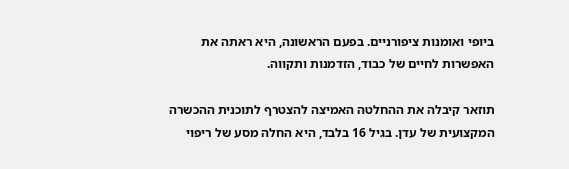ביופי ואומנות ציפורניים. בפעם הראשונה, היא ראתה את האפשרות לחיים של כבוד, הזדמנות ותקווה.

תוזאר קיבלה את ההחלטה האמיצה להצטרף לתוכנית ההכשרה המקצועית של עדן. בגיל 16 בלבד, היא החלה מסע של ריפוי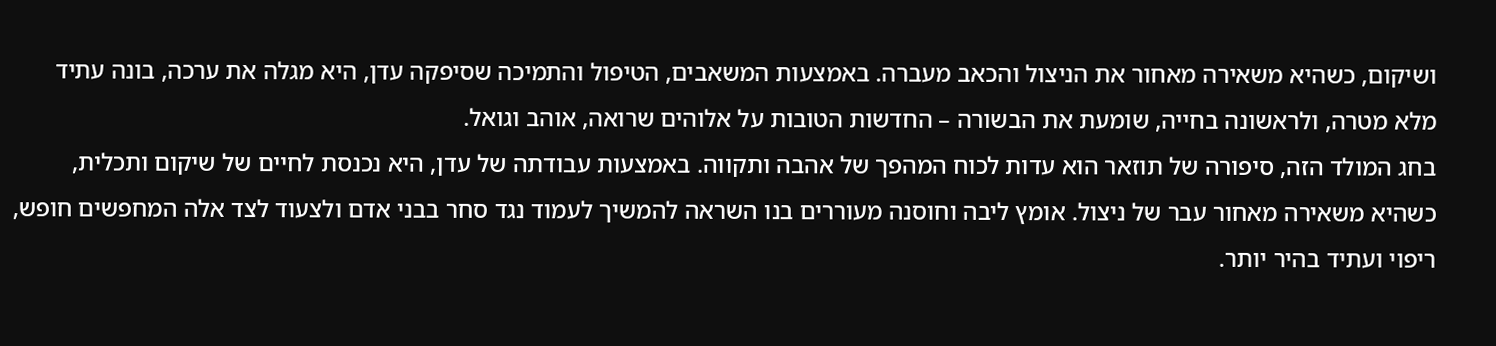ושיקום, כשהיא משאירה מאחור את הניצול והכאב מעברה. באמצעות המשאבים, הטיפול והתמיכה שסיפקה עדן, היא מגלה את ערכה, בונה עתיד מלא מטרה, ולראשונה בחייה, שומעת את הבשורה – החדשות הטובות על אלוהים שרואה, אוהב וגואל.
בחג המולד הזה, סיפורה של תוזאר הוא עדות לכוח המהפך של אהבה ותקווה. באמצעות עבודתה של עדן, היא נכנסת לחיים של שיקום ותכלית, כשהיא משאירה מאחור עבר של ניצול. אומץ ליבה וחוסנה מעוררים בנו השראה להמשיך לעמוד נגד סחר בבני אדם ולצעוד לצד אלה המחפשים חופש, ריפוי ועתיד בהיר יותר.